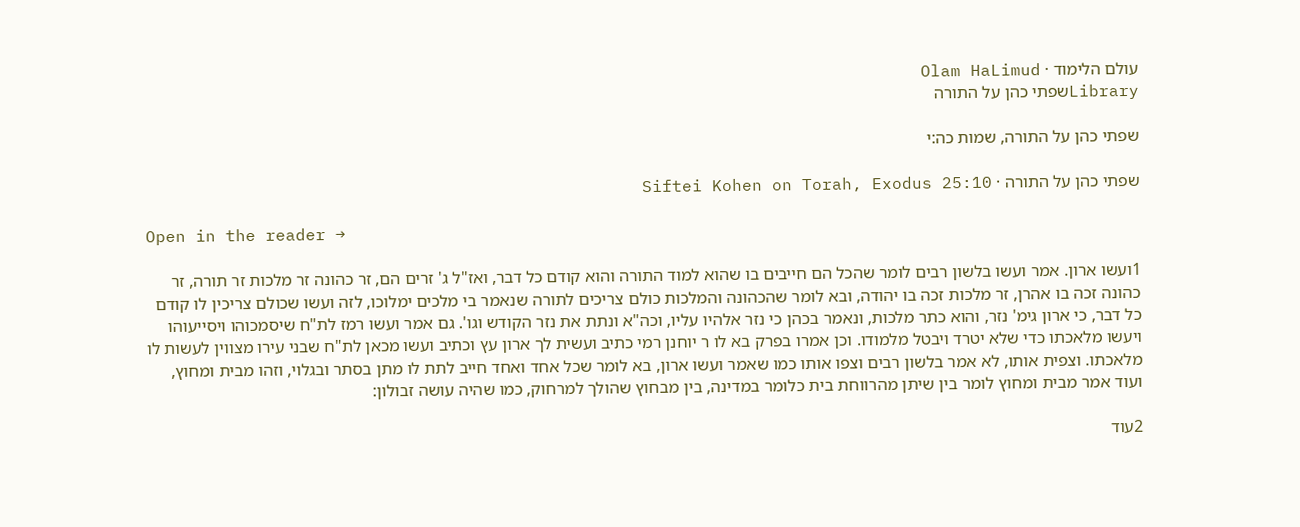עולם הלימוד · Olam HaLimud
Libraryשפתי כהן על התורה

שפתי כהן על התורה, שמות כה:י

שפתי כהן על התורה · Siftei Kohen on Torah, Exodus 25:10

Open in the reader →

1ועשו ארון. אמר ועשו בלשון רבים לומר שהכל הם חייבים בו שהוא למוד התורה והוא קודם כל דבר, ואז"ל ג' זרים הם, זר כהונה זר מלכות זר תורה, זר כהונה זכה בו אהרן, זר מלכות זכה בו יהודה, ובא לומר שהכהונה והמלכות כולם צריכים לתורה שנאמר בי מלכים ימלוכו, לזה ועשו שכולם צריכין לו קודם כל דבר, כי ארון גימ' נזר, והוא כתר מלכות, ונאמר בכהן כי נזר אלהיו עליו, וכה"א ונתת את נזר הקודש וגו'. גם אמר ועשו רמז לת"ח שיסמכוהו ויסייעוהו ויעשו מלאכתו כדי שלא יטרד ויבטל מלמודו. וכן אמרו בפרק בא לו ר יוחנן רמי כתיב ועשית לך ארון עץ וכתיב ועשו מכאן לת"ח שבני עירו מצווין לעשות לו מלאכתו. וצפית אותו, לא אמר בלשון רבים וצפו אותו כמו שאמר ועשו ארון, בא לומר שכל אחד ואחד חייב לתת לו מתן בסתר ובגלוי, וזהו מבית ומחוץ, ועוד אמר מבית ומחוץ לומר בין שיתן מהרווחת בית כלומר במדינה, בין מבחוץ שהולך למרחוק, כמו שהיה עושה זבולון:

2עוד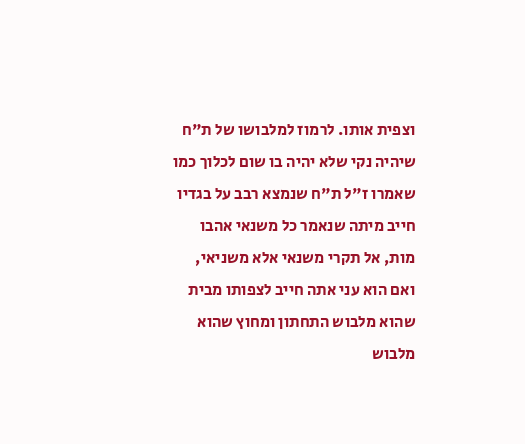וצפית אותו. לרמוז למלבושו של ת"ח שיהיה נקי שלא יהיה בו שום לכלוך כמו שאמרו ז"ל ת"ח שנמצא רבב על בגדיו חייב מיתה שנאמר כל משנאי אהבו מות, אל תקרי משנאי אלא משניאי, ואם הוא עני אתה חייב לצפותו מבית שהוא מלבוש התחתון ומחוץ שהוא מלבוש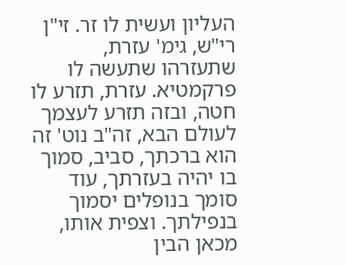העליון ועשית לו זר. זי"ן רי"ש, גימ' עזרת, שתעזרהו שתעשה לו פרקמטיא. עזרת, תזרע לו חטה, ובזה תזרע לעצמך לעולם הבא, זה"ב נוט' זה הוא ברכתך, סביב, סמוך בו יהיה בעזרתך, עוד סומך בנופלים יסמוך בנפילתך. וצפית אותו, מכאן הבין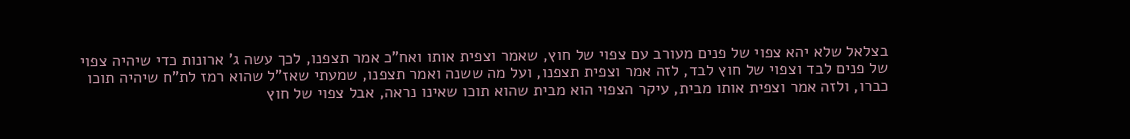בצלאל שלא יהא צפוי של פנים מעורב עם צפוי של חוץ, שאמר וצפית אותו ואח"כ אמר תצפנו, לכך עשה ג' ארונות כדי שיהיה צפוי של פנים לבד וצפוי של חוץ לבד, לזה אמר וצפית תצפנו, ועל מה ששנה ואמר תצפנו, שמעתי שאז"ל שהוא רמז לת"ח שיהיה תוכו כברו, ולזה אמר וצפית אותו מבית, עיקר הצפוי הוא מבית שהוא תוכו שאינו נראה, אבל צפוי של חוץ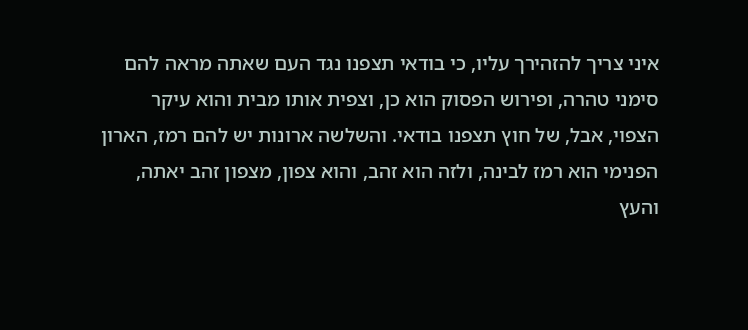איני צריך להזהירך עליו, כי בודאי תצפנו נגד העם שאתה מראה להם סימני טהרה, ופירוש הפסוק הוא כן, וצפית אותו מבית והוא עיקר הצפוי, אבל, של חוץ תצפנו בודאי. והשלשה ארונות יש להם רמז, הארון הפנימי הוא רמז לבינה, ולזה הוא זהב, והוא צפון, מצפון זהב יאתה, והעץ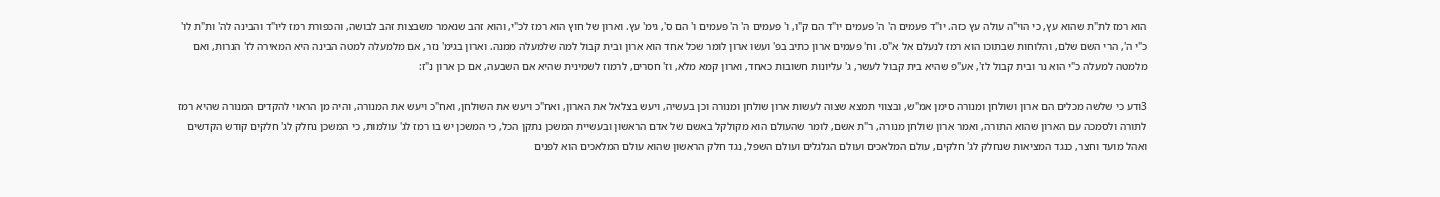הוא רמז לת"ת שהוא עץ, כי הוי"ה עולה עץ כזה. יו"ד פעמים ה' ה' פעמים יו"ד הם ק"ו, ו' פעמים ה' ה' פעמים ו' הם ס', גימ' עץ. וארון של חוץ הוא רמז לכ"י, והוא זהב שנאמר משבצות זהב לבושה, והכפורת רמז ליו"ד והבינה לה' ות"ת לו' כ"י ה', הרי השם שלם, והלוחות שבתוכו הוא רמז לנעלם אל א"ס. וח' פעמים ארון כתיב בפ' ועשו ארון לומר שכל אחד הוא ארון ובית קבול למה שלמעלה ממנה. וארון בגימ' נזר, אם מלמעלה למטה הבינה היא המאירה לז' הנרות, ואם מלמטה למעלה כ"י הוא נר ובית קבול לז', אע"פ שהיא בית קבול לעשר, ג' עליונות חשובות כאחד, וארון קמא מלא, וז' חסרים, לרמוז לשמינית שהיא אם השבעה, אם כן ארון נ"ז:

3ודע כי שלשה מכלים הם ארון ושולחן ומנורה סימן אמ"ש, ובצווי תמצא שצוה לעשות ארון שולחן ומנורה וכן בעשיה, ויעש בצלאל את הארון, ואח"כ ויעש את השולחן, ואח"כ ויעש את המנורה, והיה מן הראוי להקדים המנורה שהיא רמז לתורה ולסמכה עם הארון שהוא התורה, ואמר ארון שולחן מנורה, ר"ת אשם, לומר שהעולם הוא מקולקל באשם של אדם הראשון ובעשיית המשכן נתקן הכל, כי המשכן יש בו רמז לג' עולמות, כי המשכן נחלק לג' חלקים קודש הקדשים ואהל מועד וחצר, כנגד המציאות שנחלק לג' חלקים, עולם המלאכים ועולם הגלגלים ועולם השפל, נגד חלק הראשון שהוא עולם המלאכים הוא לפנים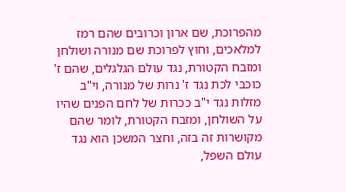מהפרוכת, שם ארון וכרובים שהם רמז למלאכים, וחוץ לפרוכת שם מנורה ושולחן ומזבח הקטורת, נגד עולם הגלגלים, שהם ז' כוכבי לכת נגד ז' נרות של מנורה, וי"ב מזלות נגד י"ב ככרות של לחם הפנים שהיו על השולחן, ומזבח הקטורת, לומר שהם מקושרות זה בזה, וחצר המשכן הוא נגד עולם השפל,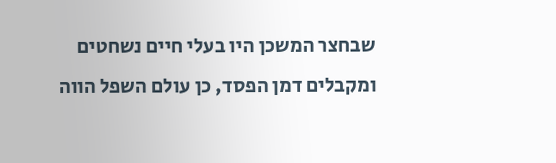שבחצר המשכן היו בעלי חיים נשחטים ומקבלים דמן הפסד, כן עולם השפל הווה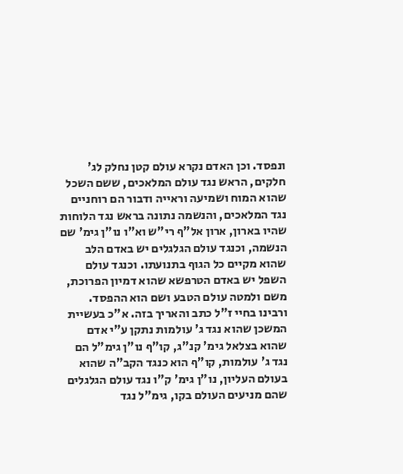ונפסד. וכן האדם נקרא עולם קטן נחלק לג' חלקים, הראש נגד עולם המלאכים, ששם השכל שהוא המוח ושמיעה וראייה ודבור הם רוחניים נגד המלאכים, והנשמה נתונה בראש נגד הלוחות שהיו בארון, ארון אל"ף רי"ש וא"ו נו"ן גימ' שם הנשמה, וכנגד עולם הגלגלים יש באדם הלב שהוא מקיים כל הגוף בתנועתו. וכנגד עולם השפל יש באדם הטרפשא שהוא דמיון הפרוכת, משם ולמטה עולם הטבע ושם הוא ההפסד. ורבינו בחיי ז"ל כתב והאריך בזה. א"כ בעשיית המשכן שהוא נגד ג' עולמות נתקן ע"י אדם שהוא בצלאל גימ' קנ"ג, קו"ף נו"ן גימ"ל הם נגד ג' עולמות, קו"ף הוא כנגד הקב"ה שהוא בעולם העליון, נו"ן גימ' ק"ו נגד עולם הגלגלים שהם מניעים העולם בקו, גימ"ל נגד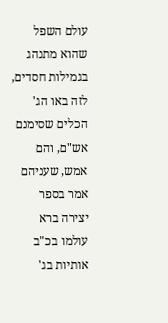עולם השפל שהוא מתנהג בגמילות חסדים, לזה באו הג' הכלים שסימנם אש"ם, והם אמש, שעניהם אמר בספר יצירה ברא עולמו בכ"ב אותיות בג'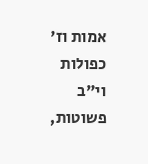אמות וז' כפולות וי"ב פשוטות,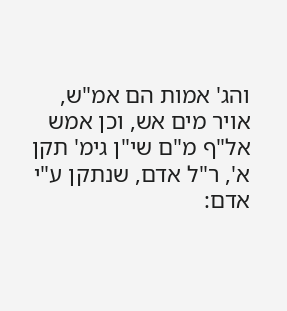והג' אמות הם אמ"ש, אויר מים אש, וכן אמש אל"ף מ"ם שי"ן גימ' תקן א', ר"ל אדם, שנתקן ע"י אדם: